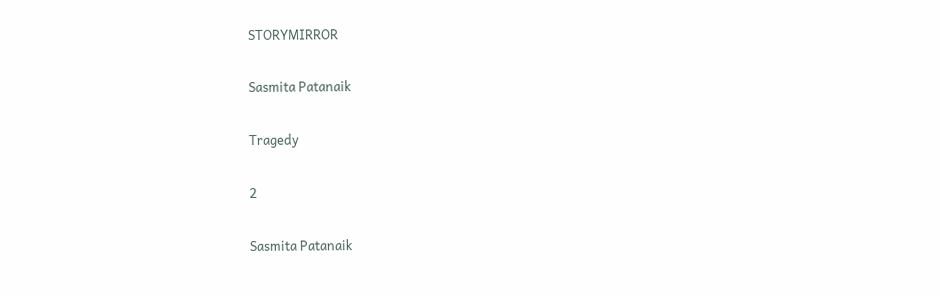STORYMIRROR

Sasmita Patanaik

Tragedy

2

Sasmita Patanaik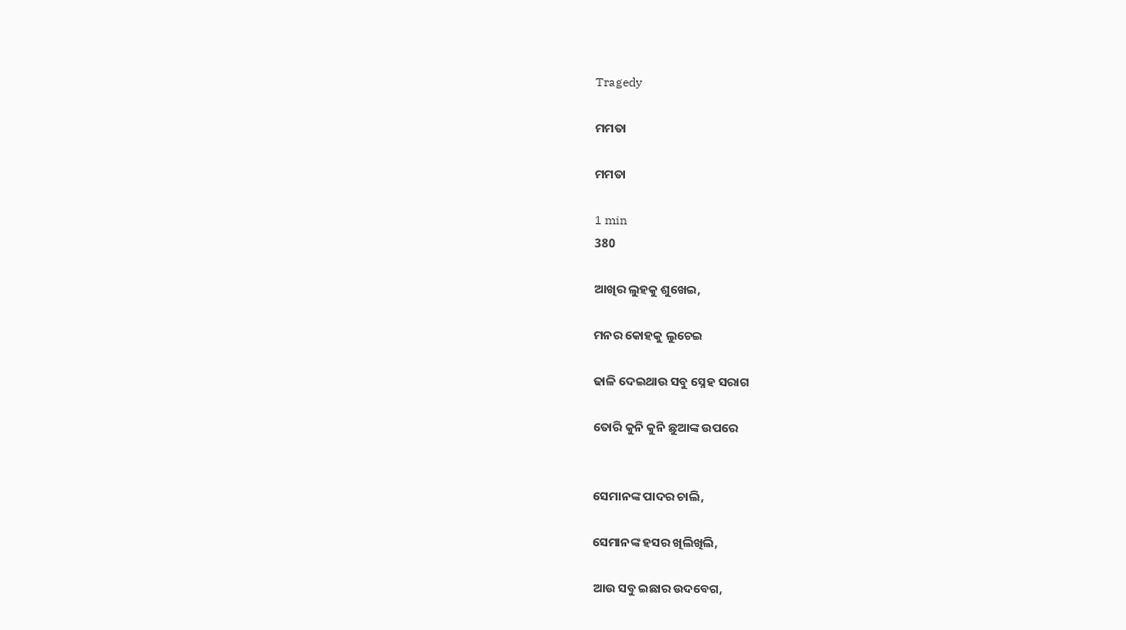Tragedy

ମମତା

ମମତା

1 min
380

ଆଖିର ଲୁହକୁ ଶୁଖେଇ,

ମନର କୋହକୁ ଲୁଚେଇ

ଢାଳି ଦେଇଥାଉ ସବୁ ସ୍ନେହ ସରାଗ

ତୋରି କୁନି କୁନି ଛୁଆଙ୍କ ଉପରେ


ସେମାନଙ୍କ ପାଦର ଚାଲି,

ସେମାନଙ୍କ ହସର ଖିଲିଖିଲି,

ଆଉ ସବୁ ଇଛାର ଉଦବେଗ,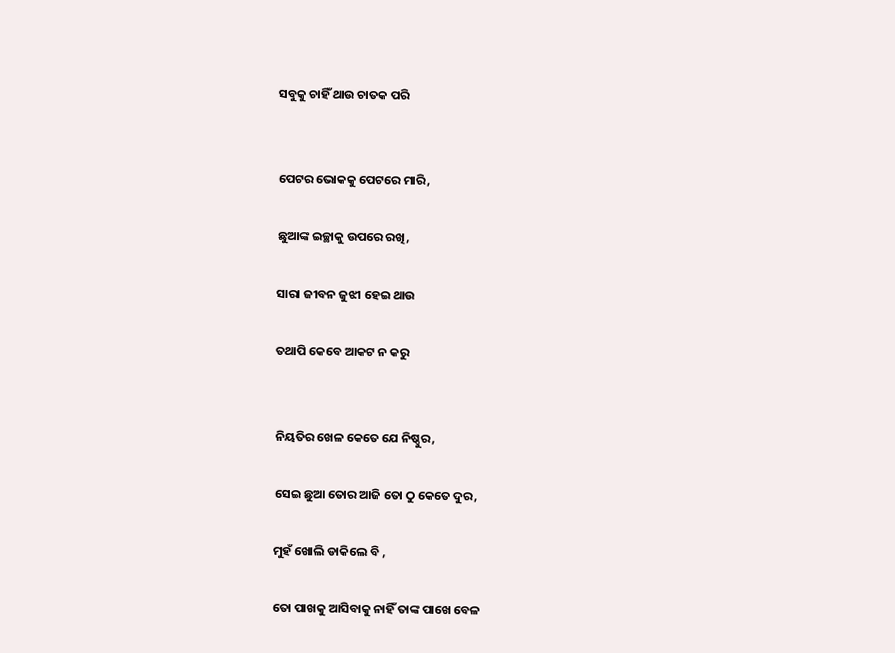ସବୁକୁ ଚାହିଁ ଥାଉ ଚାତକ ପରି


ପେଟର ଭୋକକୁ ପେଟରେ ମାରି,

ଛୁଆଙ୍କ ଇଚ୍ଛାକୁ ଉପରେ ରଖି,

ସାରା ଜୀବନ ଜୁଝୀ ହେଇ ଥାଉ

ତଥାପି କେବେ ଆକଟ ନ କରୁ


ନିୟତିର ଖେଳ କେତେ ଯେ ନିଷ୍ଠୁର,

ସେଇ ଛୁଆ ତୋର ଆଜି ତୋ ଠୁ କେତେ ଦୁର,

ମୁହଁ ଖୋଲି ଡାକିଲେ ବି ,

ତୋ ପାଖକୁ ଆସିବାକୁ ନାହିଁ ତାଙ୍କ ପାଖେ ବେଳ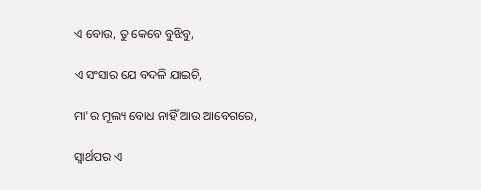ଏ ବୋଉ, ତୁ କେବେ ବୁଝିବୁ,

ଏ ସଂସାର ଯେ ବଦଳି ଯାଇଚି,

ମା'ର ମୂଲ୍ୟ ବୋଧ ନାହିଁ ଆଉ ଆବେଗରେ,

ସ୍ୱାର୍ଥପର ଏ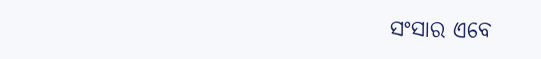ସଂସାର ଏବେ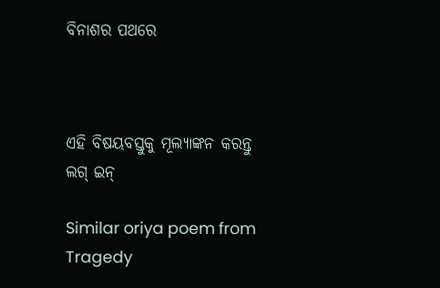ବିନାଶର ପଥରେ



ଏହି ବିଷୟବସ୍ତୁକୁ ମୂଲ୍ୟାଙ୍କନ କରନ୍ତୁ
ଲଗ୍ ଇନ୍

Similar oriya poem from Tragedy